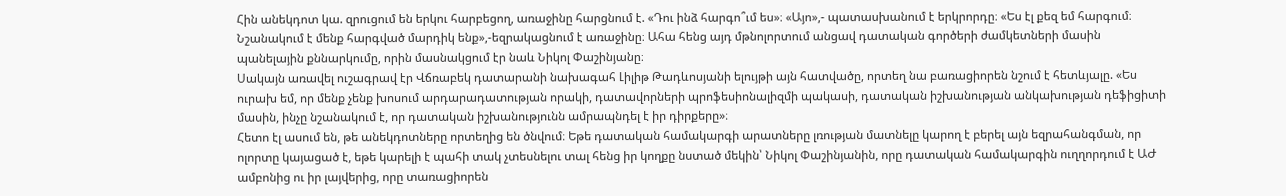Հին անեկդոտ կա. զրուցում են երկու հարբեցող, առաջինը հարցնում է. «Դու ինձ հարգո՞ւմ ես»։ «Այո»,- պատասխանում է երկրորդը։ «Ես էլ քեզ եմ հարգում։ Նշանակում է մենք հարգված մարդիկ ենք»,-եզրակացնում է առաջինը։ Ահա հենց այդ մթնոլորտում անցավ դատական գործերի ժամկետների մասին պանելային քննարկումը, որին մասնակցում էր նաև Նիկոլ Փաշինյանը։
Սակայն առավել ուշագրավ էր Վճռաբեկ դատարանի նախագահ Լիլիթ Թադևոսյանի ելույթի այն հատվածը, որտեղ նա բառացիորեն նշում է հետևյալը. «Ես ուրախ եմ, որ մենք չենք խոսում արդարադատության որակի, դատավորների պրոֆեսիոնալիզմի պակասի, դատական իշխանության անկախության դեֆիցիտի մասին, ինչը նշանակում է, որ դատական իշխանությունն ամրապնդել է իր դիրքերը»։
Հետո էլ ասում են, թե անեկդոտները որտեղից են ծնվում։ Եթե դատական համակարգի արատները լռության մատնելը կարող է բերել այն եզրահանգման, որ ոլորտը կայացած է, եթե կարելի է պահի տակ չտեսնելու տալ հենց իր կողքը նստած մեկին՝ Նիկոլ Փաշինյանին, որը դատական համակարգին ուղղորդում է ԱԺ ամբոնից ու իր լայվերից, որը տառացիորեն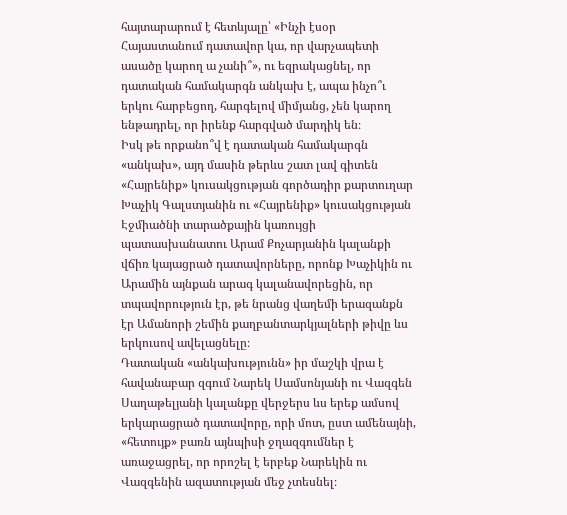հայտարարում է հետևյալը՝ «Ինչի էսօր Հայաստանում դատավոր կա, որ վարչապետի ասածը կարող ա չանի՞», ու եզրակացնել, որ դատական համակարգն անկախ է, ապա ինչո՞ւ երկու հարբեցող, հարգելով միմյանց, չեն կարող ենթադրել, որ իրենք հարգված մարդիկ են։
Իսկ թե որքանո՞վ է դատական համակարգն «անկախ», այդ մասին թերևս շատ լավ գիտեն «Հայրենիք» կուսակցության գործադիր քարտուղար Խաչիկ Գալստյանին ու «Հայրենիք» կուսակցության Էջմիածնի տարածքային կառույցի պատասխանատու Արամ Քոչարյանին կալանքի վճիռ կայացրած դատավորները, որոնք Խաչիկին ու Արամին այնքան արագ կալանավորեցին, որ տպավորություն էր, թե նրանց վաղեմի երազանքն էր Ամանորի շեմին քաղբանտարկյալների թիվը ևս երկուսով ավելացնելը։
Դատական «անկախությունն» իր մաշկի վրա է հավանաբար զգում Նարեկ Սամսոնյանի ու Վազգեն Սաղաթելյանի կալանքը վերջերս ևս երեք ամսով երկարացրած դատավորը, որի մոտ, ըստ ամենայնի, «հետույք» բառն այնպիսի ջղազգումներ է առաջացրել, որ որոշել է երբեք Նարեկին ու Վազգենին ազատության մեջ չտեսնել։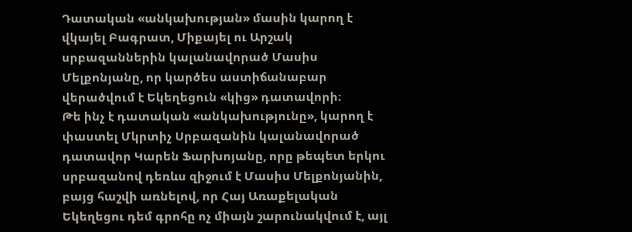Դատական «անկախության» մասին կարող է վկայել Բագրատ, Միքայել ու Արշակ սրբազաններին կալանավորած Մասիս Մելքոնյանը, որ կարծես աստիճանաբար վերածվում է Եկեղեցուն «կից» դատավորի։
Թե ինչ է դատական «անկախությունը», կարող է փաստել Մկրտիչ Սրբազանին կալանավորած դատավոր Կարեն Ֆարխոյանը, որը թեպետ երկու սրբազանով դեռևս զիջում է Մասիս Մելքոնյանին, բայց հաշվի առնելով, որ Հայ Առաքելական Եկեղեցու դեմ գրոհը ոչ միայն շարունակվում է, այլ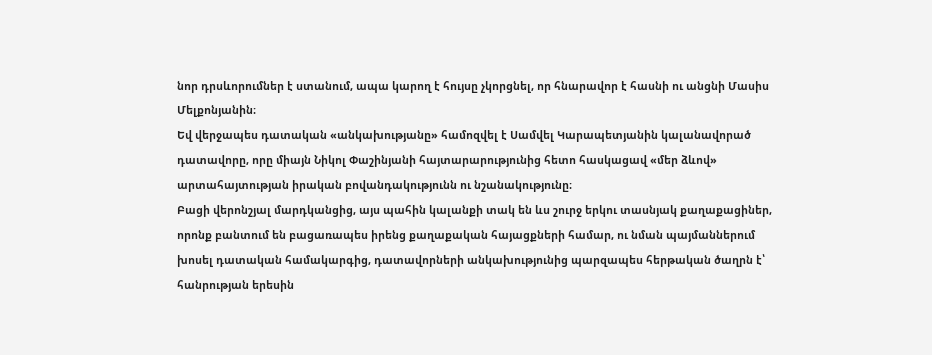նոր դրսևորումներ է ստանում, ապա կարող է հույսը չկորցնել, որ հնարավոր է հասնի ու անցնի Մասիս Մելքոնյանին։
Եվ վերջապես դատական «անկախությանը» համոզվել է Սամվել Կարապետյանին կալանավորած դատավորը, որը միայն Նիկոլ Փաշինյանի հայտարարությունից հետո հասկացավ «մեր ձևով» արտահայտության իրական բովանդակությունն ու նշանակությունը։
Բացի վերոնշյալ մարդկանցից, այս պահին կալանքի տակ են ևս շուրջ երկու տասնյակ քաղաքացիներ, որոնք բանտում են բացառապես իրենց քաղաքական հայացքների համար, ու նման պայմաններում խոսել դատական համակարգից, դատավորների անկախությունից պարզապես հերթական ծաղրն է՝ հանրության երեսին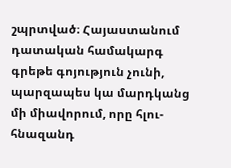շպրտված։ Հայաստանում դատական համակարգ գրեթե գոյություն չունի, պարզապես կա մարդկանց մի միավորում, որը հլու-հնազանդ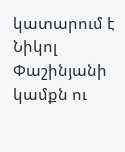կատարում է Նիկոլ Փաշինյանի կամքն ու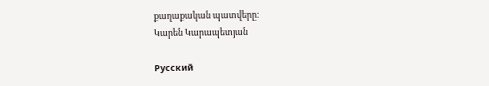քաղաքական պատվերը։
Կարեն Կարապետյան

Русский